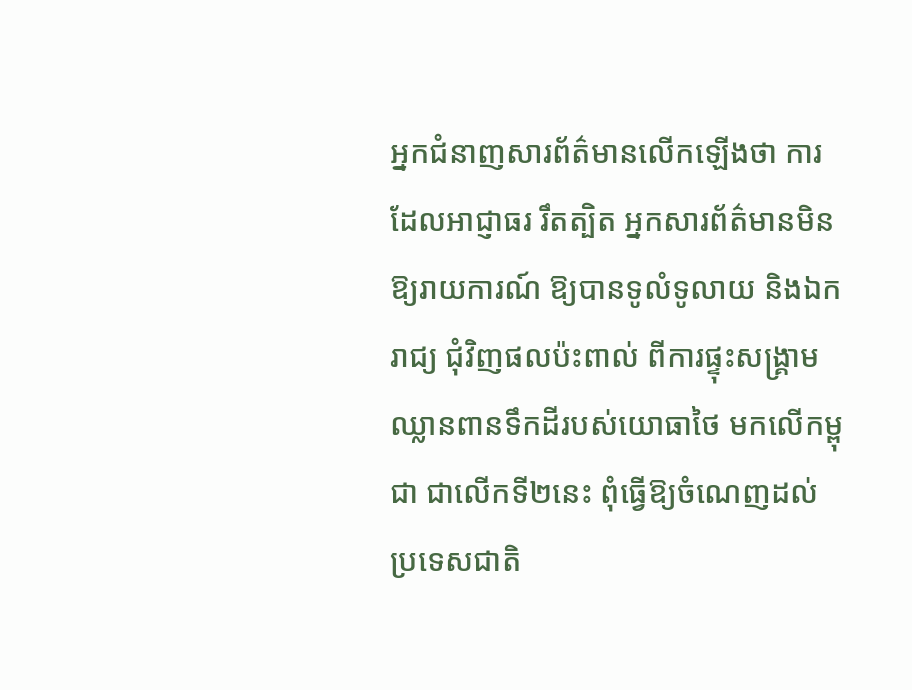អ្នកជំនាញសារព័ត៌មានលើកឡើងថា ការដែលអាជ្ញាធរ រឹតត្បិត អ្នកសារព័ត៌មានមិនឱ្យរាយការណ៍ ឱ្យបានទូលំទូលាយ និងឯករាជ្យ ជុំវិញផលប៉ះពាល់ ពីការផ្ទុះសង្គ្រាមឈ្លានពានទឹកដីរបស់យោធាថៃ មកលើកម្ពុជា ជាលើកទី២នេះ ពុំធ្វើឱ្យចំណេញដល់ប្រទេសជាតិ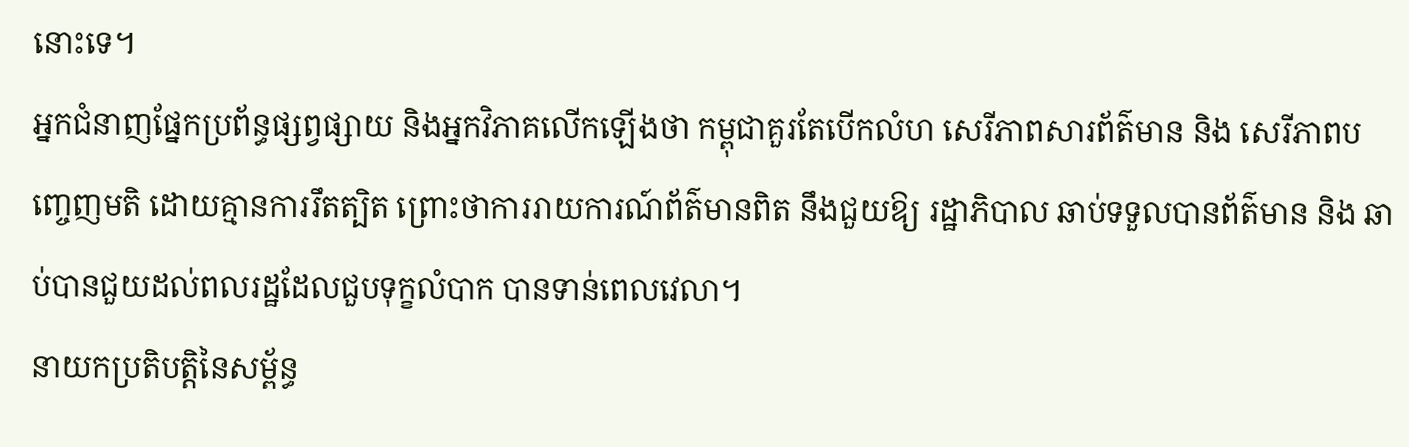នោះទេ។
អ្នកជំនាញផ្នែកប្រព័ន្ធផ្សព្វផ្សាយ និងអ្នកវិភាគលើកឡើងថា កម្ពុជាគួរតែបើកលំហ សេរីភាពសារព័ត៌មាន និង សេរីភាពបញ្ចេញមតិ ដោយគ្មានការរឹតត្បិត ព្រោះថាការរាយការណ៍ព័ត៌មានពិត នឹងជួយឱ្យ រដ្ឋាភិបាល ឆាប់ទទួលបានព័ត៌មាន និង ឆាប់បានជួយដល់ពលរដ្ឋដែលជួបទុក្ខលំបាក បានទាន់ពេលវេលា។
នាយកប្រតិបត្តិនៃសម្ព័ន្ធ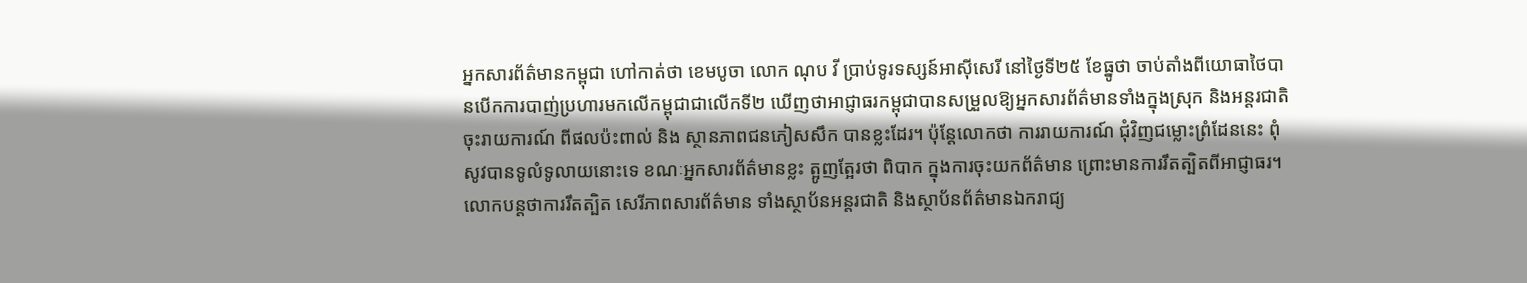អ្នកសារព័ត៌មានកម្ពុជា ហៅកាត់ថា ខេមបូចា លោក ណុប វី ប្រាប់ទូរទស្សន៍អាស៊ីសេរី នៅថ្ងៃទី២៥ ខែធ្នូថា ចាប់តាំងពីយោធាថៃបានបើកការបាញ់ប្រហារមកលើកម្ពុជាជាលើកទី២ ឃើញថាអាជ្ញាធរកម្ពុជាបានសម្រួលឱ្យអ្នកសារព័ត៌មានទាំងក្នុងស្រុក និងអន្តរជាតិ ចុះរាយការណ៍ ពីផលប៉ះពាល់ និង ស្ថានភាពជនភៀសសឹក បានខ្លះដែរ។ ប៉ុន្តែលោកថា ការរាយការណ៍ ជុំវិញជម្លោះព្រំដែននេះ ពុំសូវបានទូលំទូលាយនោះទេ ខណៈអ្នកសារព័ត៌មានខ្លះ ត្អូញត្អែរថា ពិបាក ក្នុងការចុះយកព័ត៌មាន ព្រោះមានការរឹតត្បិតពីអាជ្ញាធរ។
លោកបន្តថាការរឹតត្បិត សេរីភាពសារព័ត៌មាន ទាំងស្ថាប័នអន្តរជាតិ និងស្ថាប័នព័ត៌មានឯករាជ្យ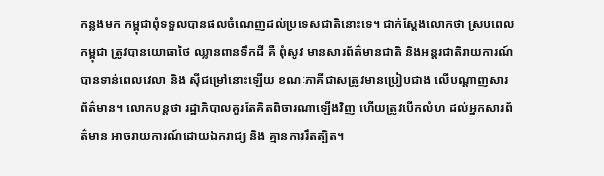កន្លងមក កម្ពុជាពុំទទួលបានផលចំណេញដល់ប្រទេសជាតិនោះទេ។ ជាក់ស្ដែងលោកថា ស្របពេលកម្ពុជា ត្រូវបានយោធាថៃ ឈ្លានពានទឹកដី គឺ ពុំសូវ មានសារព័ត៌មានជាតិ និងអន្តរជាតិរាយការណ៍ បានទាន់ពេលវេលា និង ស៊ីជម្រៅនោះឡើយ ខណៈភាគីជាសត្រូវមានប្រៀបជាង លើបណ្ដាញសារព័ត៌មាន។ លោកបន្តថា រដ្ឋាភិបាលគួរតែគិតពិចារណាឡើងវិញ ហើយត្រូវបើកលំហ ដល់អ្នកសារព័ត៌មាន អាចរាយការណ៍ដោយឯករាជ្យ និង គ្មានការរឹតត្បិត។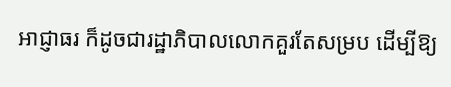អាជ្ញាធរ ក៏ដូចជារដ្ឋាភិបាលលោកគួរតែសម្រប ដើម្បីឱ្យ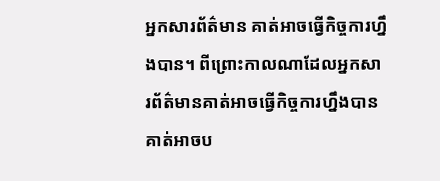អ្នកសារព័ត៌មាន គាត់អាចធ្វើកិច្ចការហ្នឹងបាន។ ពីព្រោះកាលណាដែលអ្នកសារព័ត៌មានគាត់អាចធ្វើកិច្ចការហ្នឹងបាន គាត់អាចប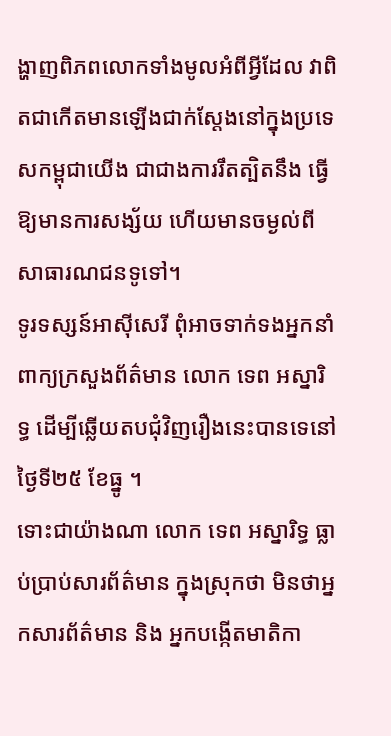ង្ហាញពិភពលោកទាំងមូលអំពីអ្វីដែល វាពិតជាកើតមានឡើងជាក់ស្ដែងនៅក្នុងប្រទេសកម្ពុជាយើង ជាជាងការរឹតត្បិតនឹង ធ្វើឱ្យមានការសង្ស័យ ហើយមានចម្ងល់ពីសាធារណជនទូទៅ។
ទូរទស្សន៍អាស៊ីសេរី ពុំអាចទាក់ទងអ្នកនាំពាក្យក្រសួងព័ត៌មាន លោក ទេព អស្នារិទ្ធ ដើម្បីឆ្លើយតបជុំវិញរឿងនេះបានទេនៅថ្ងៃទី២៥ ខែធ្នូ ។
ទោះជាយ៉ាងណា លោក ទេព អស្នារិទ្ធ ធ្លាប់ប្រាប់សារព័ត៌មាន ក្នុងស្រុកថា មិនថាអ្នកសារព័ត៌មាន និង អ្នកបង្កើតមាតិកា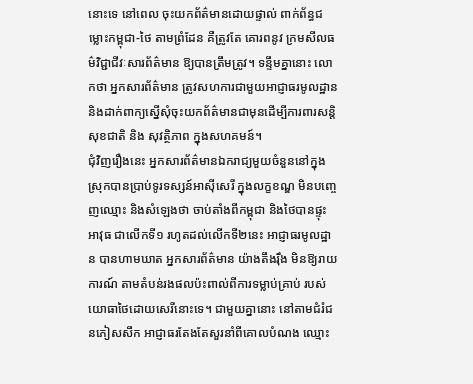នោះទេ នៅពេល ចុះយកព័ត៌មានដោយផ្ទាល់ ពាក់ព័ន្ធជម្លោះកម្ពុជា-ថៃ តាមព្រំដែន គឺត្រូវតែ គោរពនូវ ក្រមសីលធម៌វិជ្ជាជីវៈសារព័ត៌មាន ឱ្យបានត្រឹមត្រូវ។ ទន្ទឹមគ្នានោះ លោកថា អ្នកសារព័ត៌មាន ត្រូវសហការជាមួយអាជ្ញាធរមូលដ្ឋាន និងដាក់ពាក្យស្នើសុំចុះយកព័ត៌មានជាមុនដើម្បីការពារសន្តិសុខជាតិ និង សុវត្ថិភាព ក្នុងសហគមន៍។
ជុំវិញរឿងនេះ អ្នកសារព័ត៌មានឯករាជ្យមួយចំនួននៅក្នុងស្រុកបានប្រាប់ទូរទស្សន៍អាស៊ីសេរី ក្នុងលក្ខខណ្ឌ មិនបញ្ចេញឈ្មោះ និងសំឡេងថា ចាប់តាំងពីកម្ពុជា និងថៃបានផ្ទុះអាវុធ ជាលើកទី១ រហូតដល់លើកទី២នេះ អាជ្ញាធរមូលដ្ឋាន បានហាមឃាត អ្នកសារព័ត៌មាន យ៉ាងតឹងរ៉ឹង មិនឱ្យរាយការណ៍ តាមតំបន់រងផលប៉ះពាល់ពីការទម្លាប់គ្រាប់ របស់យោធាថៃដោយសេរីនោះទេ។ ជាមួយគ្នានោះ នៅតាមជំរំជនភៀសសឹក អាជ្ញាធរតែងតែសួរនាំពីគោលបំណង ឈ្មោះ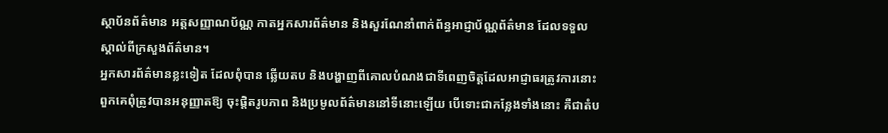ស្ថាប័នព័ត៌មាន អត្តសញ្ញាណប័ណ្ណ កាតអ្នកសារព័ត៌មាន និងសួរណែនាំពាក់ព័ន្ធអាជ្ញាប័ណ្ណព័ត៌មាន ដែលទទួលស្គាល់ពីក្រសួងព័ត៌មាន។
អ្នកសារព័ត៌មានខ្លះទៀត ដែលពុំបាន ឆ្លើយតប និងបង្ហាញពីគោលបំណងជាទីពេញចិត្តដែលអាជ្ញាធរត្រូវការនោះ ពួកគេពុំត្រូវបានអនុញ្ញាតឱ្យ ចុះផ្ដិតរូបភាព និងប្រមូលព័ត៌មាននៅទីនោះឡើយ បើទោះជាកន្លែងទាំងនោះ គឺជាតំប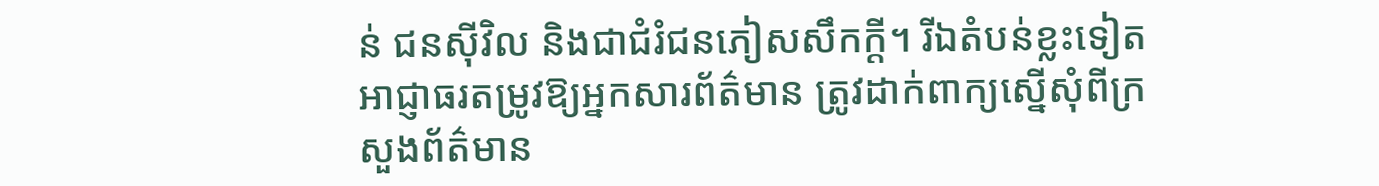ន់ ជនស៊ីវិល និងជាជំរំជនភៀសសឹកក្ដី។ រីឯតំបន់ខ្លះទៀត អាជ្ញាធរតម្រូវឱ្យអ្នកសារព័ត៌មាន ត្រូវដាក់ពាក្យស្នើសុំពីក្រសួងព័ត៌មាន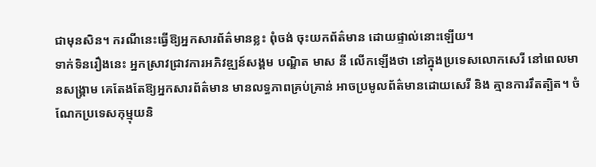ជាមុនសិន។ ករណីនេះធ្វើឱ្យអ្នកសារព័ត៌មានខ្លះ ពុំចង់ ចុះយកព័ត៌មាន ដោយផ្ទាល់នោះឡើយ។
ទាក់ទិនរឿងនេះ អ្នកស្រាវជ្រាវការអភិវឌ្ឍន៍សង្គម បណ្ឌិត មាស នី លើកឡើងថា នៅក្នុងប្រទេសលោកសេរី នៅពេលមានសង្គ្រាម គេតែងតែឱ្យអ្នកសារព័ត៌មាន មានលទ្ធភាពគ្រប់គ្រាន់ អាចប្រមូលព័ត៌មានដោយសេរី និង គ្មានការរឹតត្បិត។ ចំណែកប្រទេសកុម្មុយនិ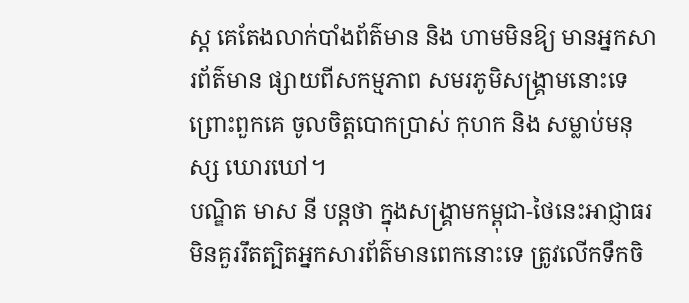ស្ត គេតែងលាក់បាំងព័ត៌មាន និង ហាមមិនឱ្យ មានអ្នកសារព័ត៌មាន ផ្សាយពីសកម្មភាព សមរភូមិសង្គ្រាមនោះទេ ព្រោះពួកគេ ចូលចិត្តបោកប្រាស់ កុហក និង សម្លាប់មនុស្ស ឃោរឃៅ។
បណ្ឌិត មាស នី បន្តថា ក្នុងសង្គ្រាមកម្ពុជា-ថៃនេះអាជ្ញាធរ មិនគួររឹតត្បិតអ្នកសារព័ត៌មានពេកនោះទេ ត្រូវលើកទឹកចិ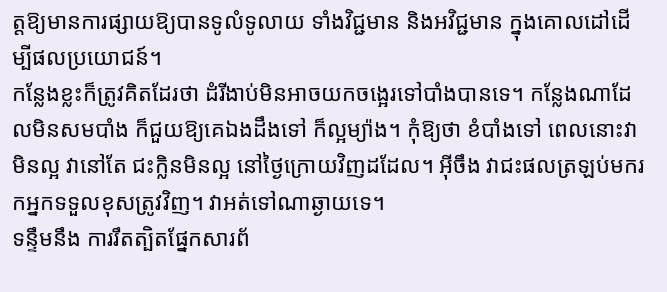ត្តឱ្យមានការផ្សាយឱ្យបានទូលំទូលាយ ទាំងវិជ្ជមាន និងអវិជ្ជមាន ក្នុងគោលដៅដើម្បីផលប្រយោជន៍។
កន្លែងខ្លះក៏ត្រូវគិតដែរថា ដំរីងាប់មិនអាចយកចង្អេរទៅបាំងបានទេ។ កន្លែងណាដែលមិនសមបាំង ក៏ជួយឱ្យគេឯងដឹងទៅ ក៏ល្អម្យ៉ាង។ កុំឱ្យថា ខំបាំងទៅ ពេលនោះវាមិនល្អ វានៅតែ ជះក្លិនមិនល្អ នៅថ្ងៃក្រោយវិញដដែល។ អ៊ីចឹង វាជះផលត្រឡប់មករកអ្នកទទួលខុសត្រូវវិញ។ វាអត់ទៅណាឆ្ងាយទេ។
ទន្ទឹមនឹង ការរឹតត្បិតផ្នែកសារព័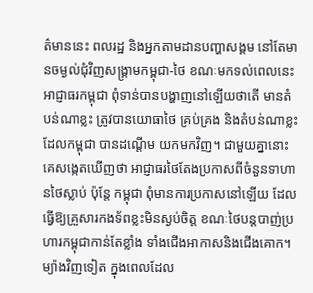ត៌មាននេះ ពលរដ្ឋ និងអ្នកតាមដានបញ្ហាសង្គម នៅតែមានចម្ងល់ជុំវិញសង្គ្រាមកម្ពុជា-ថៃ ខណៈមកទល់ពេលនេះ អាជ្ញាធរកម្ពុជា ពុំទាន់បានបង្ហាញនៅឡើយថាតើ មានតំបន់ណាខ្លះ ត្រូវបានយោធាថៃ គ្រប់គ្រង និងតំបន់ណាខ្លះ ដែលកម្ពុជា បានដណ្ដើម យកមកវិញ។ ជាមួយគ្នានោះ គេសង្កេតឃើញថា អាជ្ញាធរថៃតែងប្រកាសពីចំនួនទាហានថៃស្លាប់ ប៉ុន្តែ កម្ពុជា ពុំមានការប្រកាសនៅឡើយ ដែលធ្វើឱ្យគ្រួសារកងទ័ពខ្លះមិនស្ងប់ចិត្ត ខណៈថៃបន្តបាញ់ប្រហារកម្ពុជាកាន់តែខ្លាំង ទាំងជើងអាកាសនិងជើងគោក។
ម្យ៉ាងវិញទៀត ក្នុងពេលដែល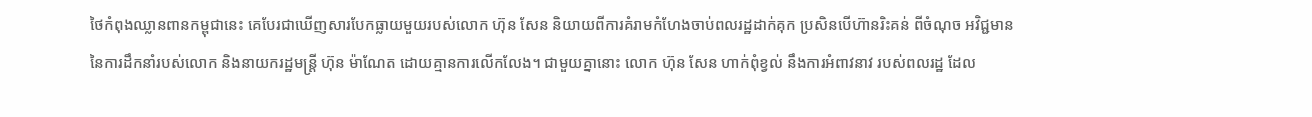ថៃកំពុងឈ្លានពានកម្ពុជានេះ គេបែរជាឃើញសារបែកធ្លាយមួយរបស់លោក ហ៊ុន សែន និយាយពីការគំរាមកំហែងចាប់ពលរដ្ឋដាក់គុក ប្រសិនបើហ៊ានរិះគន់ ពីចំណុច អវិជ្ជមាននៃការដឹកនាំរបស់លោក និងនាយករដ្ឋមន្ត្រី ហ៊ុន ម៉ាណែត ដោយគ្មានការលើកលែង។ ជាមួយគ្នានោះ លោក ហ៊ុន សែន ហាក់ពុំខ្វល់ នឹងការអំពាវនាវ របស់ពលរដ្ឋ ដែល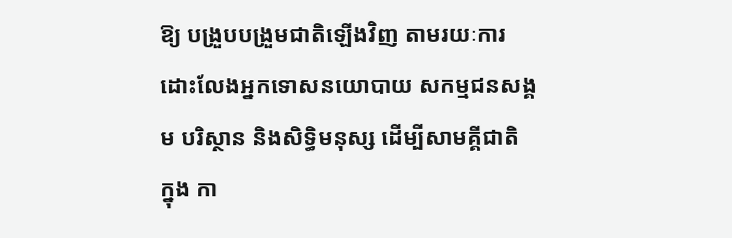ឱ្យ បង្រួបបង្រួមជាតិឡើងវិញ តាមរយៈការដោះលែងអ្នកទោសនយោបាយ សកម្មជនសង្គម បរិស្ថាន និងសិទ្ធិមនុស្ស ដើម្បីសាមគ្គីជាតិ ក្នុង កា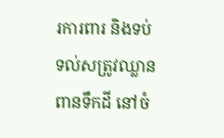រការពារ និងទប់ទល់សត្រូវឈ្លានពានទឹកដី នៅចំ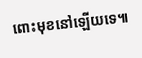ពោះមុខនៅឡើយទេ៕